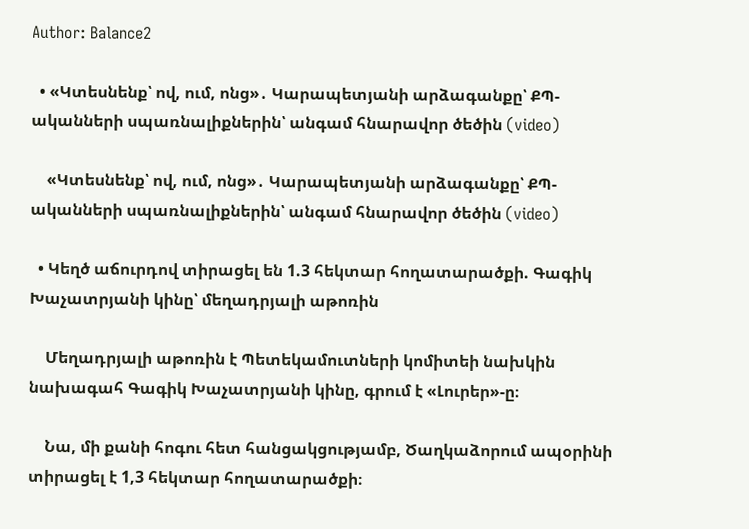Author: Balance2

  • «Կտեսնենք՝ ով, ում, ոնց»․ Կարապետյանի արձագանքը՝ ՔՊ-ականների սպառնալիքներին՝ անգամ հնարավոր ծեծին (video)

    «Կտեսնենք՝ ով, ում, ոնց»․ Կարապետյանի արձագանքը՝ ՔՊ-ականների սպառնալիքներին՝ անգամ հնարավոր ծեծին (video)

  • Կեղծ աճուրդով տիրացել են 1.3 հեկտար հողատարածքի. Գագիկ Խաչատրյանի կինը՝ մեղադրյալի աթոռին

    Մեղադրյալի աթոռին է Պետեկամուտների կոմիտեի նախկին նախագահ Գագիկ Խաչատրյանի կինը, գրում է «Լուրեր»-ը։

    Նա, մի քանի հոգու հետ հանցակցությամբ, Ծաղկաձորում ապօրինի տիրացել է 1,3 հեկտար հողատարածքի։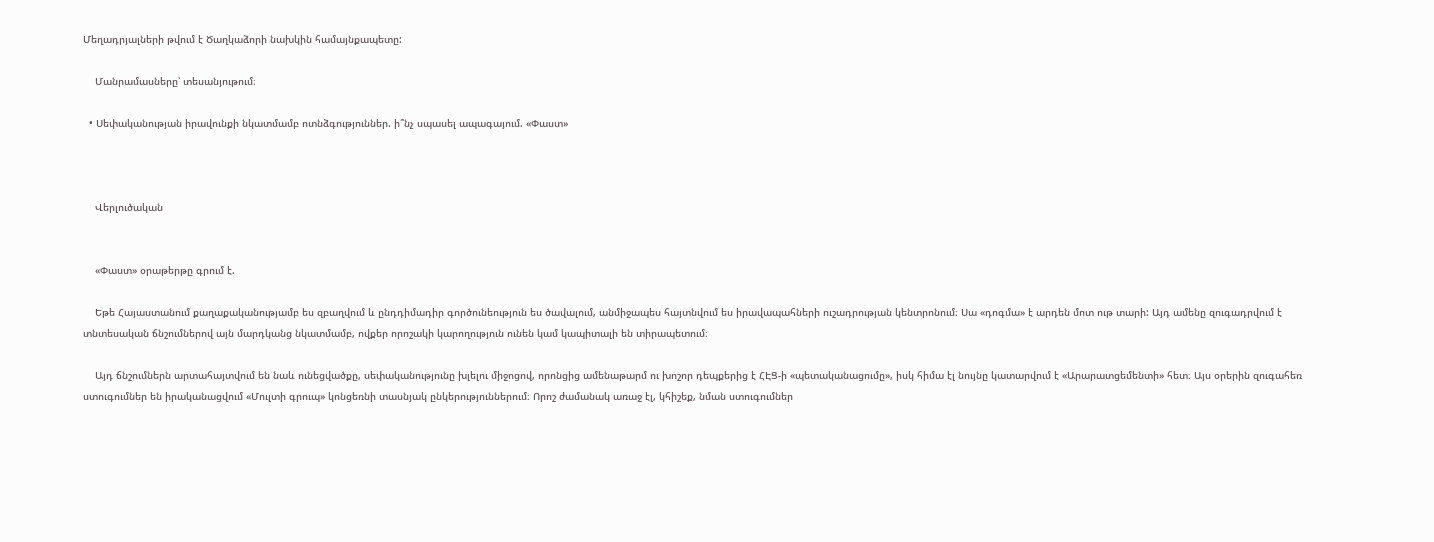Մեղադրյալների թվում է Ծաղկաձորի նախկին համայնքապետը:

    Մանրամասները՝ տեսանյութում։

  • Սեփականության իրավունքի նկատմամբ ոտնձգություններ. ի՞նչ սպասել ապագայում. «Փաստ»



    Վերլուծական


    «Փաստ» օրաթերթը գրում է.

    Եթե Հայաստանում քաղաքականությամբ ես զբաղվում և ընդդիմադիր գործունեություն ես ծավալում, անմիջապես հայտնվում ես իրավապահների ուշադրության կենտրոնում։ Սա «դոգմա» է արդեն մոտ ութ տարի: Այդ ամենը զուգադրվում է տնտեսական ճնշումներով այն մարդկանց նկատմամբ, ովքեր որոշակի կարողություն ունեն կամ կապիտալի են տիրապետում։

    Այդ ճնշումներն արտահայտվում են նաև ունեցվածքը, սեփականությունը խլելու միջոցով, որոնցից ամենաթարմ ու խոշոր դեպքերից է ՀԷՑ-ի «պետականացումը», իսկ հիմա էլ նույնը կատարվում է «Արարատցեմենտի» հետ։ Այս օրերին զուգահեռ ստուգումներ են իրականացվում «Մուլտի գրուպ» կոնցեռնի տասնյակ ընկերություններում։ Որոշ ժամանակ առաջ էլ, կհիշեք, նման ստուգումներ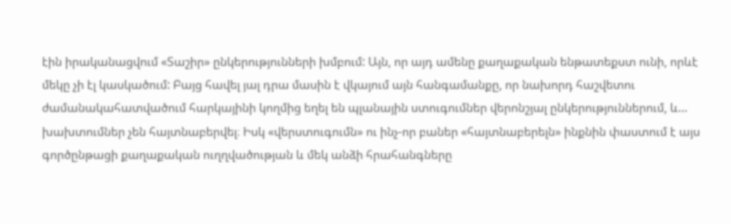էին իրականացվում «Տաշիր» ընկերությունների խմբում: Այն, որ այդ ամենը քաղաքական ենթատեքստ ունի, որևէ մեկը չի էլ կասկածում: Բայց հավել յալ դրա մասին է վկայում այն հանգամանքը, որ նախորդ հաշվետու ժամանակահատվածում հարկայինի կողմից եղել են պլանային ստուգումներ վերոնշյալ ընկերություններում, և… խախտումներ չեն հայտնաբերվել։ Իսկ «վերստուգումն» ու ինչ-որ բաներ «հայտնաբերելն» ինքնին փաստում է այս գործընթացի քաղաքական ուղղվածության և մեկ անձի հրահանգները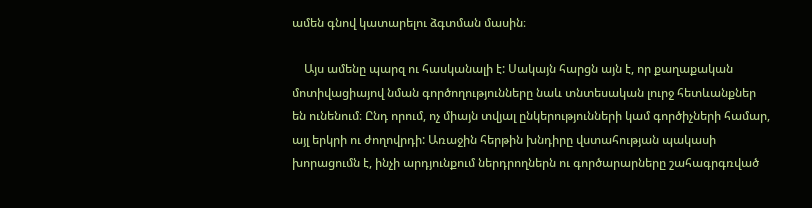ամեն գնով կատարելու ձգտման մասին։

    Այս ամենը պարզ ու հասկանալի է: Սակայն հարցն այն է, որ քաղաքական մոտիվացիայով նման գործողությունները նաև տնտեսական լուրջ հետևանքներ են ունենում։ Ընդ որում, ոչ միայն տվյալ ընկերությունների կամ գործիչների համար, այլ երկրի ու ժողովրդի: Առաջին հերթին խնդիրը վստահության պակասի խորացումն է, ինչի արդյունքում ներդրողներն ու գործարարները շահագրգռված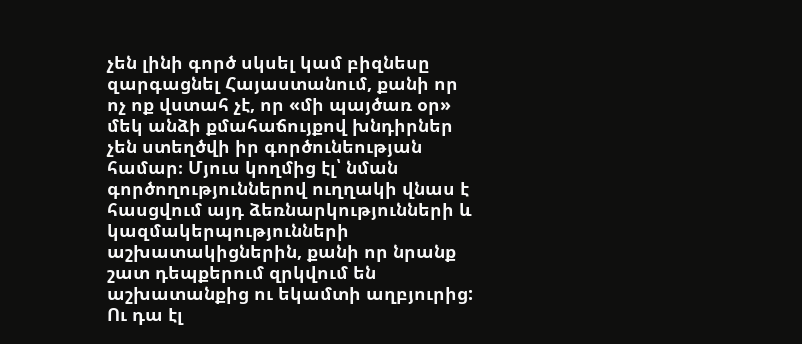չեն լինի գործ սկսել կամ բիզնեսը զարգացնել Հայաստանում, քանի որ ոչ ոք վստահ չէ, որ «մի պայծառ օր» մեկ անձի քմահաճույքով խնդիրներ չեն ստեղծվի իր գործունեության համար։ Մյուս կողմից էլ՝ նման գործողություններով ուղղակի վնաս է հասցվում այդ ձեռնարկությունների և կազմակերպությունների աշխատակիցներին, քանի որ նրանք շատ դեպքերում զրկվում են աշխատանքից ու եկամտի աղբյուրից: Ու դա էլ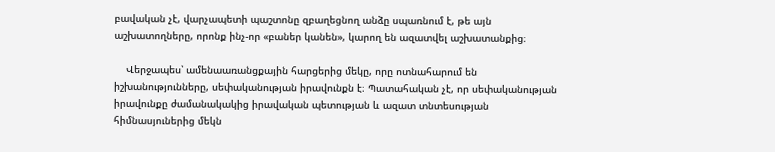բավական չէ, վարչապետի պաշտոնը զբաղեցնող անձը սպառնում է, թե այն աշխատողները, որոնք ինչ-որ «բաներ կանեն», կարող են ազատվել աշխատանքից։

    Վերջապես՝ ամենաառանցքային հարցերից մեկը, որը ոտնահարում են իշխանությունները, սեփականության իրավունքն է։ Պատահական չէ, որ սեփականության իրավունքը ժամանակակից իրավական պետության և ազատ տնտեսության հիմնասյուներից մեկն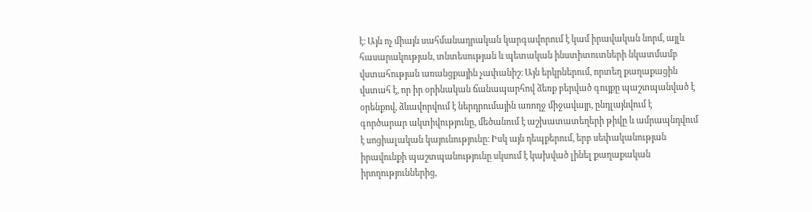է։ Այն ոչ միայն սահմանադրական կարգավորում է կամ իրավական նորմ, այլև հասարակության, տնտեսության և պետական ինստիտուտների նկատմամբ վստահության առանցքային չափանիշ։ Այն երկրներում, որտեղ քաղաքացին վստահ է, որ իր օրինական ճանապարհով ձեռք բերված գույքը պաշտպանված է օրենքով, ձևավորվում է ներդրումային առողջ միջավայր, ընդլայնվում է գործարար ակտիվությունը, մեծանում է աշխատատեղերի թիվը և ամրապնդվում է սոցիալական կայունությունը։ Իսկ այն դեպքերում, երբ սեփականության իրավունքի պաշտպանությունը սկսում է կախված լինել քաղաքական իրողություններից,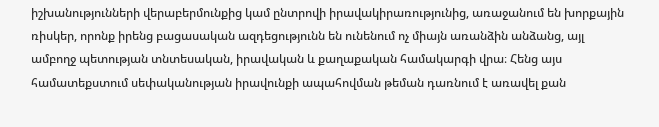իշխանությունների վերաբերմունքից կամ ընտրովի իրավակիրառությունից, առաջանում են խորքային ռիսկեր, որոնք իրենց բացասական ազդեցությունն են ունենում ոչ միայն առանձին անձանց, այլ ամբողջ պետության տնտեսական, իրավական և քաղաքական համակարգի վրա։ Հենց այս համատեքստում սեփականության իրավունքի ապահովման թեման դառնում է առավել քան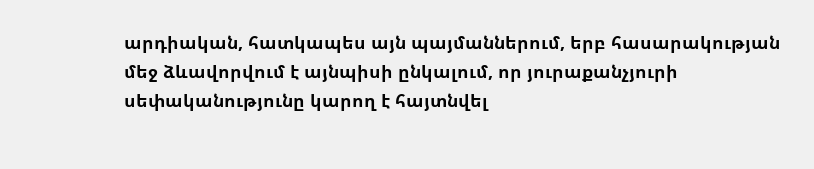արդիական, հատկապես այն պայմաններում, երբ հասարակության մեջ ձևավորվում է այնպիսի ընկալում, որ յուրաքանչյուրի սեփականությունը կարող է հայտնվել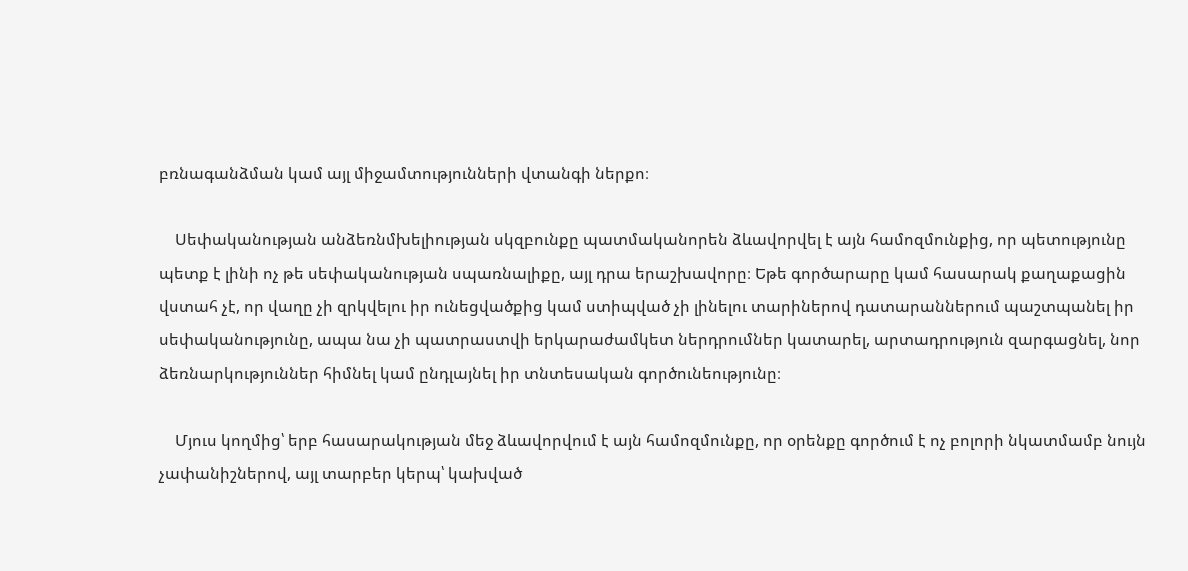բռնագանձման կամ այլ միջամտությունների վտանգի ներքո։

    Սեփականության անձեռնմխելիության սկզբունքը պատմականորեն ձևավորվել է այն համոզմունքից, որ պետությունը պետք է լինի ոչ թե սեփականության սպառնալիքը, այլ դրա երաշխավորը։ Եթե գործարարը կամ հասարակ քաղաքացին վստահ չէ, որ վաղը չի զրկվելու իր ունեցվածքից կամ ստիպված չի լինելու տարիներով դատարաններում պաշտպանել իր սեփականությունը, ապա նա չի պատրաստվի երկարաժամկետ ներդրումներ կատարել, արտադրություն զարգացնել, նոր ձեռնարկություններ հիմնել կամ ընդլայնել իր տնտեսական գործունեությունը։

    Մյուս կողմից՝ երբ հասարակության մեջ ձևավորվում է այն համոզմունքը, որ օրենքը գործում է ոչ բոլորի նկատմամբ նույն չափանիշներով, այլ տարբեր կերպ՝ կախված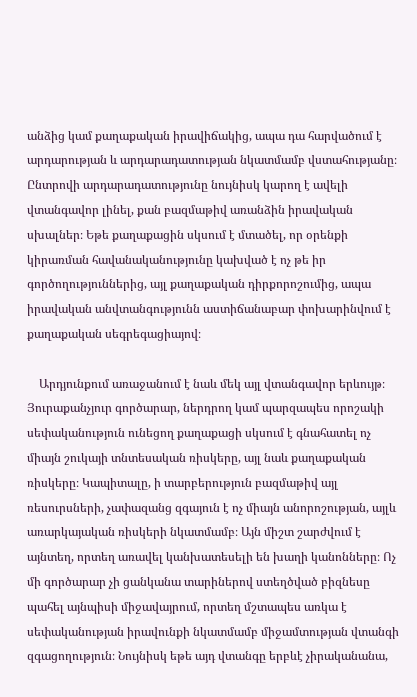անձից կամ քաղաքական իրավիճակից, ապա դա հարվածում է արդարության և արդարադատության նկատմամբ վստահությանը։ Ընտրովի արդարադատությունը նույնիսկ կարող է ավելի վտանգավոր լինել, քան բազմաթիվ առանձին իրավական սխալներ։ Եթե քաղաքացին սկսում է մտածել, որ օրենքի կիրառման հավանականությունը կախված է ոչ թե իր գործողություններից, այլ քաղաքական դիրքորոշումից, ապա իրավական անվտանգությունն աստիճանաբար փոխարինվում է քաղաքական սեգրեգացիայով։

    Արդյունքում առաջանում է նաև մեկ այլ վտանգավոր երևույթ։ Յուրաքանչյուր գործարար, ներդրող կամ պարզապես որոշակի սեփականություն ունեցող քաղաքացի սկսում է գնահատել ոչ միայն շուկայի տնտեսական ռիսկերը, այլ նաև քաղաքական ռիսկերը։ Կապիտալը, ի տարբերություն բազմաթիվ այլ ռեսուրսների, չափազանց զգայուն է ոչ միայն անորոշության, այլև առարկայական ռիսկերի նկատմամբ։ Այն միշտ շարժվում է այնտեղ, որտեղ առավել կանխատեսելի են խաղի կանոնները։ Ոչ մի գործարար չի ցանկանա տարիներով ստեղծված բիզնեսը պահել այնպիսի միջավայրում, որտեղ մշտապես առկա է սեփականության իրավունքի նկատմամբ միջամտության վտանգի զգացողություն։ Նույնիսկ եթե այդ վտանգը երբևէ չիրականանա,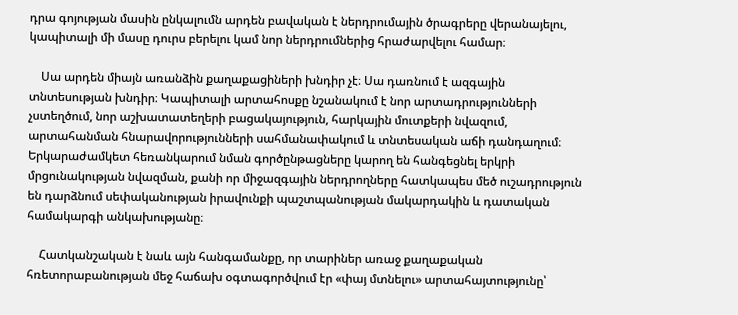դրա գոյության մասին ընկալումն արդեն բավական է ներդրումային ծրագրերը վերանայելու, կապիտալի մի մասը դուրս բերելու կամ նոր ներդրումներից հրաժարվելու համար։

    Սա արդեն միայն առանձին քաղաքացիների խնդիր չէ։ Սա դառնում է ազգային տնտեսության խնդիր։ Կապիտալի արտահոսքը նշանակում է նոր արտադրությունների չստեղծում, նոր աշխատատեղերի բացակայություն, հարկային մուտքերի նվազում, արտահանման հնարավորությունների սահմանափակում և տնտեսական աճի դանդաղում։ Երկարաժամկետ հեռանկարում նման գործընթացները կարող են հանգեցնել երկրի մրցունակության նվազման, քանի որ միջազգային ներդրողները հատկապես մեծ ուշադրություն են դարձնում սեփականության իրավունքի պաշտպանության մակարդակին և դատական համակարգի անկախությանը։

    Հատկանշական է նաև այն հանգամանքը, որ տարիներ առաջ քաղաքական հռետորաբանության մեջ հաճախ օգտագործվում էր «փայ մտնելու» արտահայտությունը՝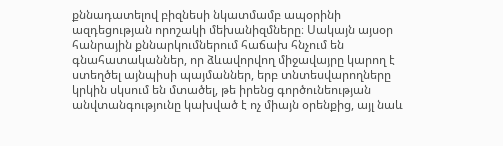քննադատելով բիզնեսի նկատմամբ ապօրինի ազդեցության որոշակի մեխանիզմները։ Սակայն այսօր հանրային քննարկումներում հաճախ հնչում են գնահատականներ, որ ձևավորվող միջավայրը կարող է ստեղծել այնպիսի պայմաններ, երբ տնտեսվարողները կրկին սկսում են մտածել, թե իրենց գործունեության անվտանգությունը կախված է ոչ միայն օրենքից, այլ նաև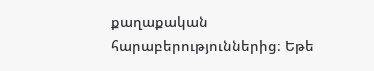քաղաքական հարաբերություններից։ Եթե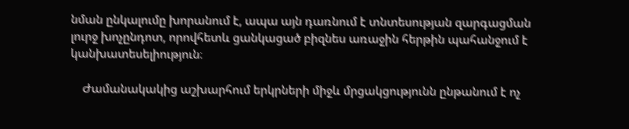նման ընկալումը խորանում է, ապա այն դառնում է տնտեսության զարգացման լուրջ խոչընդոտ, որովհետև ցանկացած բիզնես առաջին հերթին պահանջում է կանխատեսելիություն։

    Ժամանակակից աշխարհում երկրների միջև մրցակցությունն ընթանում է ոչ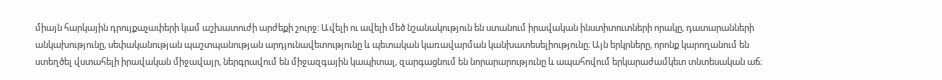միայն հարկային դրույքաչափերի կամ աշխատուժի արժեքի շուրջ։ Ավելի ու ավելի մեծ նշանակություն են ստանում իրավական ինստիտուտների որակը, դատարանների անկախությունը, սեփականության պաշտպանության արդյունավետությունը և պետական կառավարման կանխատեսելիությունը։ Այն երկրները, որոնք կարողանում են ստեղծել վստահելի իրավական միջավայր, ներգրավում են միջազգային կապիտալ, զարգացնում են նորարարությունը և ապահովում երկարաժամկետ տնտեսական աճ։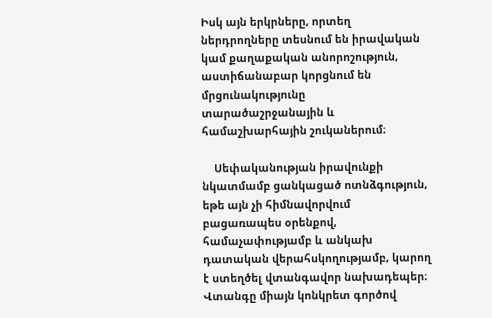Իսկ այն երկրները, որտեղ ներդրողները տեսնում են իրավական կամ քաղաքական անորոշություն, աստիճանաբար կորցնում են մրցունակությունը տարածաշրջանային և համաշխարհային շուկաներում։

    Սեփականության իրավունքի նկատմամբ ցանկացած ոտնձգություն, եթե այն չի հիմնավորվում բացառապես օրենքով, համաչափությամբ և անկախ դատական վերահսկողությամբ, կարող է ստեղծել վտանգավոր նախադեպեր։ Վտանգը միայն կոնկրետ գործով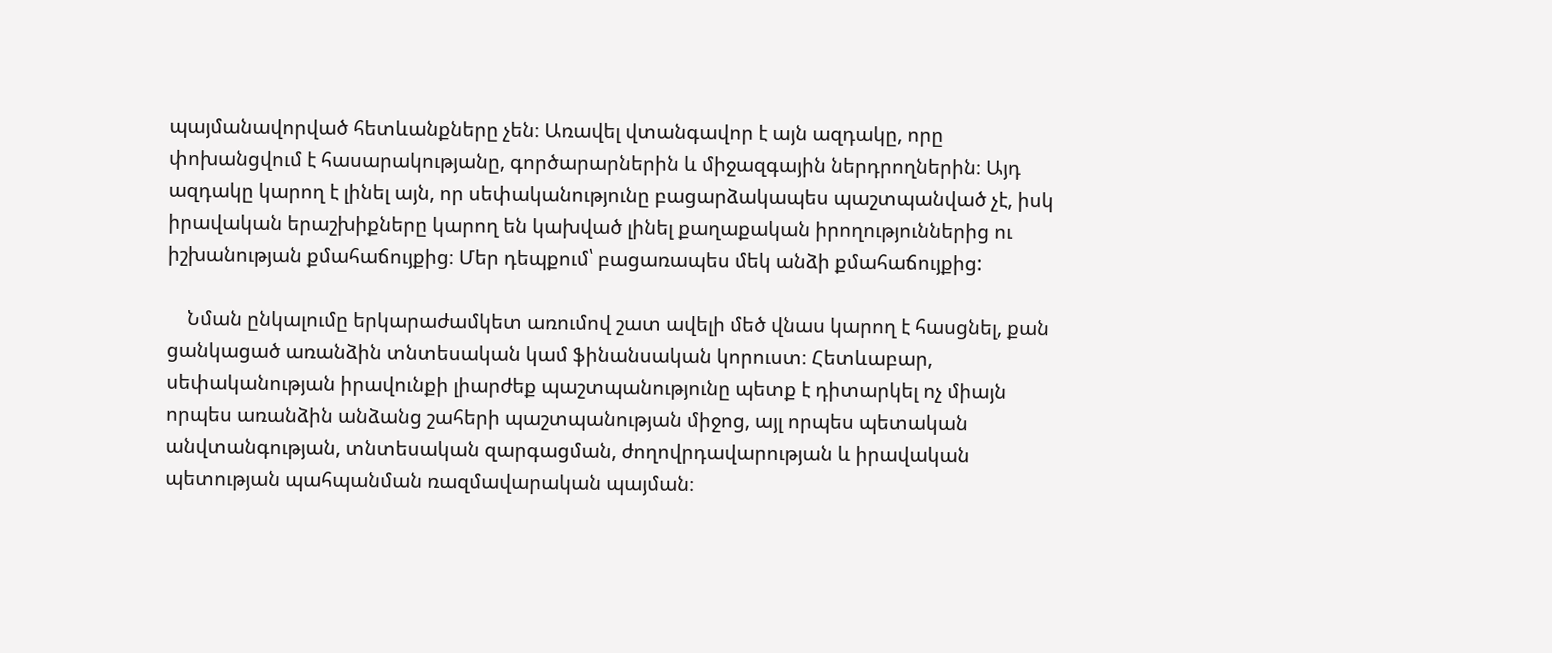պայմանավորված հետևանքները չեն։ Առավել վտանգավոր է այն ազդակը, որը փոխանցվում է հասարակությանը, գործարարներին և միջազգային ներդրողներին։ Այդ ազդակը կարող է լինել այն, որ սեփականությունը բացարձակապես պաշտպանված չէ, իսկ իրավական երաշխիքները կարող են կախված լինել քաղաքական իրողություններից ու իշխանության քմահաճույքից։ Մեր դեպքում՝ բացառապես մեկ անձի քմահաճույքից:

    Նման ընկալումը երկարաժամկետ առումով շատ ավելի մեծ վնաս կարող է հասցնել, քան ցանկացած առանձին տնտեսական կամ ֆինանսական կորուստ։ Հետևաբար, սեփականության իրավունքի լիարժեք պաշտպանությունը պետք է դիտարկել ոչ միայն որպես առանձին անձանց շահերի պաշտպանության միջոց, այլ որպես պետական անվտանգության, տնտեսական զարգացման, ժողովրդավարության և իրավական պետության պահպանման ռազմավարական պայման։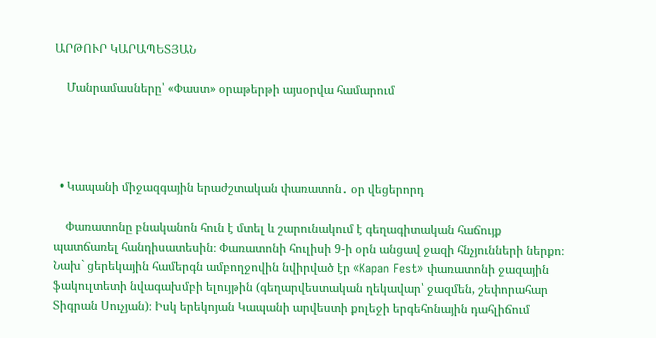ԱՐԹՈՒՐ ԿԱՐԱՊԵՏՅԱՆ

    Մանրամասները՝ «Փաստ» օրաթերթի այսօրվա համարում




  • Կապանի միջազգային երաժշտական փառատոն․ օր վեցերորդ

    Փառատոնը բնականոն հուն է մտել և շարունակում է գեղագիտական հաճույք պատճառել հանդիսատեսին։ Փառատոնի հուլիսի 9-ի օրն անցավ ջազի հնչյունների ներքո։ Նախ` ցերեկային համերգն ամբողջովին նվիրված էր «Kapan Fest» փառատոնի ջազային ֆակուլտետի նվագախմբի ելույթին (գեղարվեստական ղեկավար՝ ջազմեն, շեփորահար Տիգրան Սուչյան)։ Իսկ երեկոյան Կապանի արվեստի քոլեջի երգեհոնային դահլիճում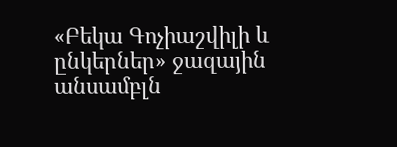«Բեկա Գոչիաշվիլի և ընկերներ» ջազային անսամբլն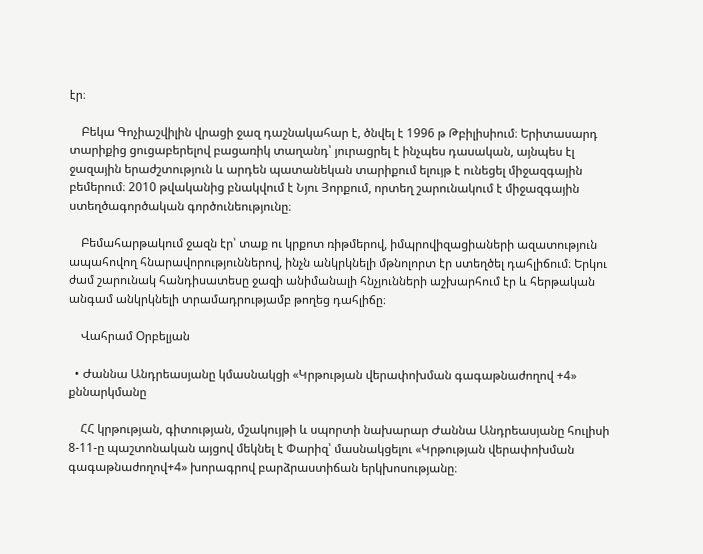էր։

    Բեկա Գոչիաշվիլին վրացի ջազ դաշնակահար է, ծնվել է 1996 թ Թբիլիսիում։ Երիտասարդ տարիքից ցուցաբերելով բացառիկ տաղանդ՝ յուրացրել է ինչպես դասական, այնպես էլ ջազային երաժշտություն և արդեն պատանեկան տարիքում ելույթ է ունեցել միջազգային բեմերում։ 2010 թվականից բնակվում է Նյու Յորքում, որտեղ շարունակում է միջազգային ստեղծագործական գործունեությունը։

    Բեմահարթակում ջազն էր՝ տաք ու կրքոտ ռիթմերով, իմպրովիզացիաների ազատություն ապահովող հնարավորություններով, ինչն անկրկնելի մթնոլորտ էր ստեղծել դահլիճում։ Երկու ժամ շարունակ հանդիսատեսը ջազի անիմանալի հնչյունների աշխարհում էր և հերթական անգամ անկրկնելի տրամադրությամբ թողեց դահլիճը։

    Վահրամ Օրբելյան

  • Ժաննա Անդրեասյանը կմասնակցի «Կրթության վերափոխման գագաթնաժողով +4» քննարկմանը

    ՀՀ կրթության, գիտության, մշակույթի և սպորտի նախարար Ժաննա Անդրեասյանը հուլիսի 8-11-ը պաշտոնական այցով մեկնել է Փարիզ՝ մասնակցելու «Կրթության վերափոխման գագաթնաժողով+4» խորագրով բարձրաստիճան երկխոսությանը։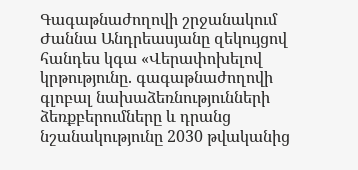Գագաթնաժողովի շրջանակում Ժաննա Անդրեասյանը զեկույցով հանդես կգա «Վերափոխելով կրթությունը. գագաթնաժողովի գլոբալ նախաձեռնությունների ձեռքբերումները և դրանց նշանակությունը 2030 թվականից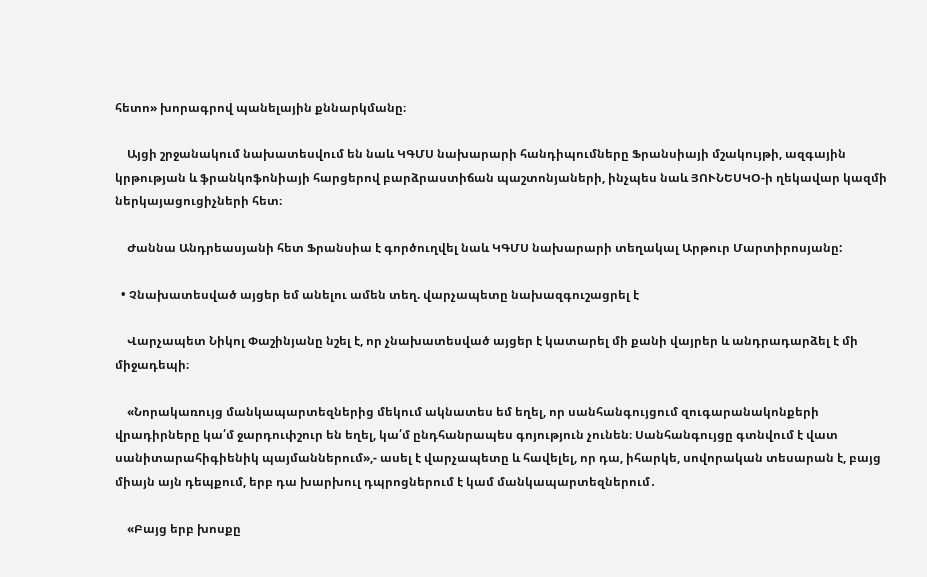հետո» խորագրով պանելային քննարկմանը։

    Այցի շրջանակում նախատեսվում են նաև ԿԳՄՍ նախարարի հանդիպումները Ֆրանսիայի մշակույթի, ազգային կրթության և ֆրանկոֆոնիայի հարցերով բարձրաստիճան պաշտոնյաների, ինչպես նաև ՅՈՒՆԵՍԿՕ-ի ղեկավար կազմի ներկայացուցիչների հետ։

    Ժաննա Անդրեասյանի հետ Ֆրանսիա է գործուղվել նաև ԿԳՄՍ նախարարի տեղակալ Արթուր Մարտիրոսյանը:

  • Չնախատեսված այցեր եմ անելու ամեն տեղ. վարչապետը նախազգուշացրել է

    Վարչապետ Նիկոլ Փաշինյանը նշել է, որ չնախատեսված այցեր է կատարել մի քանի վայրեր և անդրադարձել է մի միջադեպի։

    «Նորակառույց մանկապարտեզներից մեկում ակնատես եմ եղել, որ սանհանգույցում զուգարանակոնքերի վրադիրները կա՛մ ջարդուփշուր են եղել, կա՛մ ընդհանրապես գոյություն չունեն։ Սանհանգույցը գտնվում է վատ սանիտարահիգիենիկ պայմաններում»,- ասել է վարչապետը և հավելել, որ դա, իհարկե, սովորական տեսարան է, բայց միայն այն դեպքում, երբ դա խարխուլ դպրոցներում է կամ մանկապարտեզներում․

    «Բայց երբ խոսքը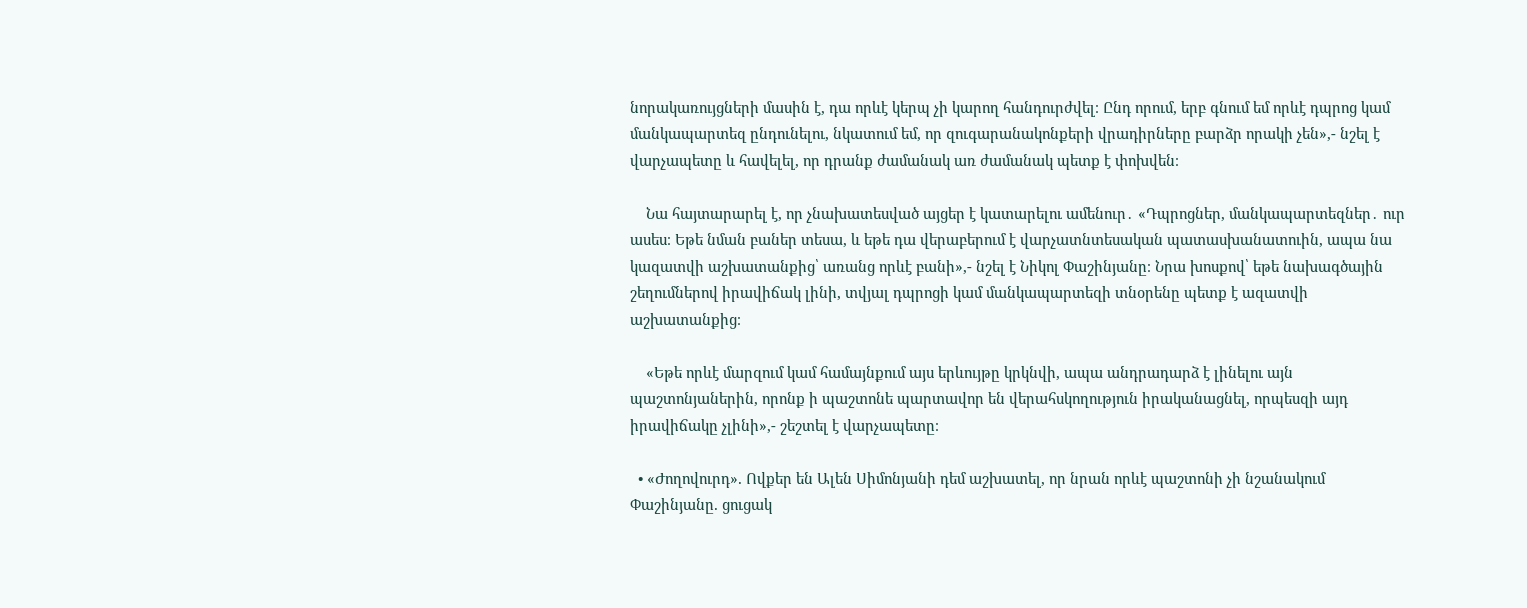նորակառույցների մասին է, դա որևէ կերպ չի կարող հանդուրժվել։ Ընդ որում, երբ գնում եմ որևէ դպրոց կամ մանկապարտեզ ընդունելու, նկատում եմ, որ զուգարանակոնքերի վրադիրները բարձր որակի չեն»,- նշել է վարչապետը և հավելել, որ դրանք ժամանակ առ ժամանակ պետք է փոխվեն։

    Նա հայտարարել է, որ չնախատեսված այցեր է կատարելու ամենուր․ «Դպրոցներ, մանկապարտեզներ․ ուր ասես։ Եթե նման բաներ տեսա, և եթե դա վերաբերում է վարչատնտեսական պատասխանատուին, ապա նա կազատվի աշխատանքից՝ առանց որևէ բանի»,- նշել է Նիկոլ Փաշինյանը։ Նրա խոսքով՝ եթե նախագծային շեղումներով իրավիճակ լինի, տվյալ դպրոցի կամ մանկապարտեզի տնօրենը պետք է ազատվի աշխատանքից։

    «Եթե որևէ մարզում կամ համայնքում այս երևույթը կրկնվի, ապա անդրադարձ է լինելու այն պաշտոնյաներին, որոնք ի պաշտոնե պարտավոր են վերահսկողություն իրականացնել, որպեսզի այդ իրավիճակը չլինի»,- շեշտել է վարչապետը։

  • «Ժողովուրդ». Ովքեր են Ալեն Սիմոնյանի դեմ աշխատել, որ նրան որևէ պաշտոնի չի նշանակում Փաշինյանը. ցուցակ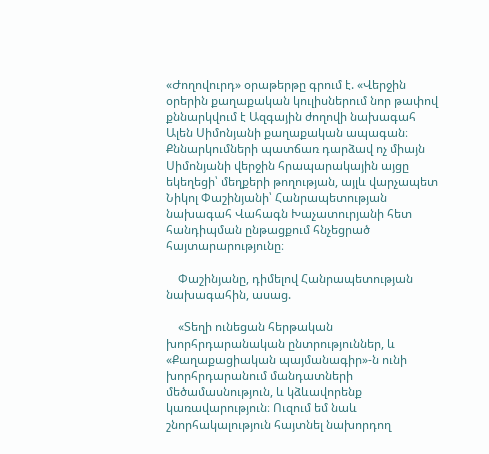«Ժողովուրդ» օրաթերթը գրում է. «Վերջին օրերին քաղաքական կուլիսներում նոր թափով քննարկվում է Ազգային ժողովի նախագահ Ալեն Սիմոնյանի քաղաքական ապագան։ Քննարկումների պատճառ դարձավ ոչ միայն Սիմոնյանի վերջին հրապարակային այցը եկեղեցի՝ մեղքերի թողության, այլև վարչապետ Նիկոլ Փաշինյանի՝ Հանրապետության նախագահ Վահագն Խաչատուրյանի հետ հանդիպման ընթացքում հնչեցրած հայտարարությունը։

    Փաշինյանը, դիմելով Հանրապետության նախագահին, ասաց.

    «Տեղի ունեցան հերթական խորհրդարանական ընտրություններ, և «Քաղաքացիական պայմանագիր»-ն ունի խորհրդարանում մանդատների մեծամասնություն, և կձևավորենք կառավարություն։ Ուզում եմ նաև շնորհակալություն հայտնել նախորդող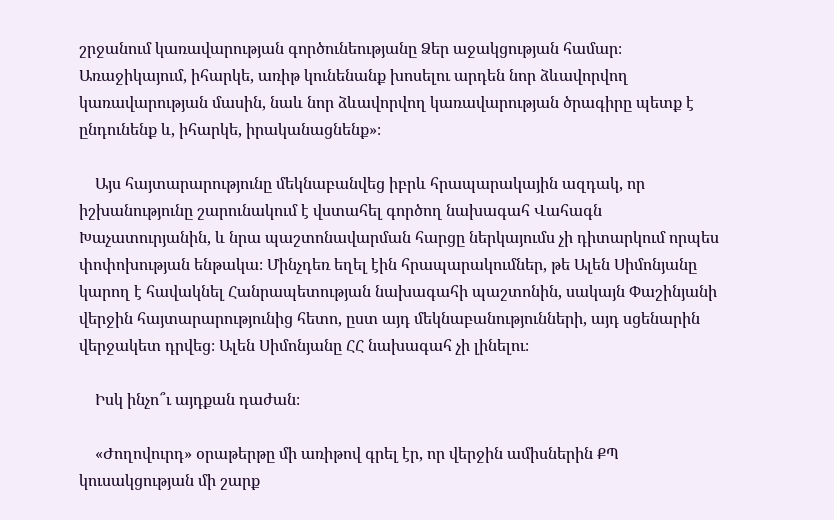շրջանում կառավարության գործունեությանը Ձեր աջակցության համար։ Առաջիկայում, իհարկե, առիթ կունենանք խոսելու արդեն նոր ձևավորվող կառավարության մասին, նաև նոր ձևավորվող կառավարության ծրագիրը պետք է ընդունենք և, իհարկե, իրականացնենք»։

    Այս հայտարարությունը մեկնաբանվեց իբրև հրապարակային ազդակ, որ իշխանությունը շարունակում է վստահել գործող նախագահ Վահագն Խաչատուրյանին, և նրա պաշտոնավարման հարցը ներկայումս չի դիտարկում որպես փոփոխության ենթակա։ Մինչդեռ եղել էին հրապարակումներ, թե Ալեն Սիմոնյանը կարող է հավակնել Հանրապետության նախագահի պաշտոնին, սակայն Փաշինյանի վերջին հայտարարությունից հետո, ըստ այդ մեկնաբանությունների, այդ սցենարին վերջակետ դրվեց։ Ալեն Սիմոնյանը ՀՀ նախագահ չի լինելու։

    Իսկ ինչո՞ւ այդքան դաժան։

    «Ժողովուրդ» օրաթերթը մի առիթով գրել էր, որ վերջին ամիսներին ՔՊ կուսակցության մի շարք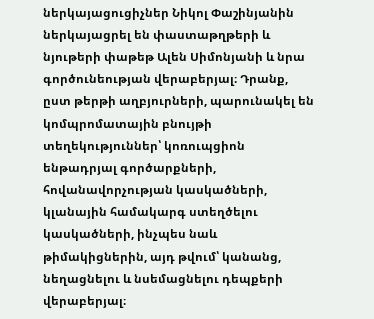ներկայացուցիչներ Նիկոլ Փաշինյանին ներկայացրել են փաստաթղթերի և նյութերի փաթեթ Ալեն Սիմոնյանի և նրա գործունեության վերաբերյալ։ Դրանք, ըստ թերթի աղբյուրների, պարունակել են կոմպրոմատային բնույթի տեղեկություններ՝ կոռուպցիոն ենթադրյալ գործարքների, հովանավորչության կասկածների, կլանային համակարգ ստեղծելու կասկածների, ինչպես նաև թիմակիցներին, այդ թվում՝ կանանց, նեղացնելու և նսեմացնելու դեպքերի վերաբերյալ։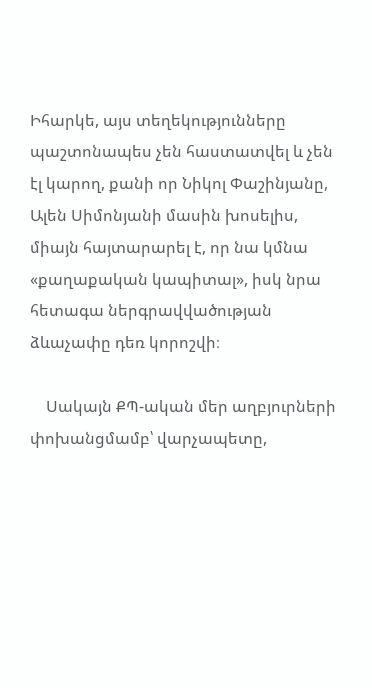Իհարկե, այս տեղեկությունները պաշտոնապես չեն հաստատվել և չեն էլ կարող, քանի որ Նիկոլ Փաշինյանը, Ալեն Սիմոնյանի մասին խոսելիս, միայն հայտարարել է, որ նա կմնա «քաղաքական կապիտալ», իսկ նրա հետագա ներգրավվածության ձևաչափը դեռ կորոշվի։

    Սակայն ՔՊ-ական մեր աղբյուրների փոխանցմամբ՝ վարչապետը,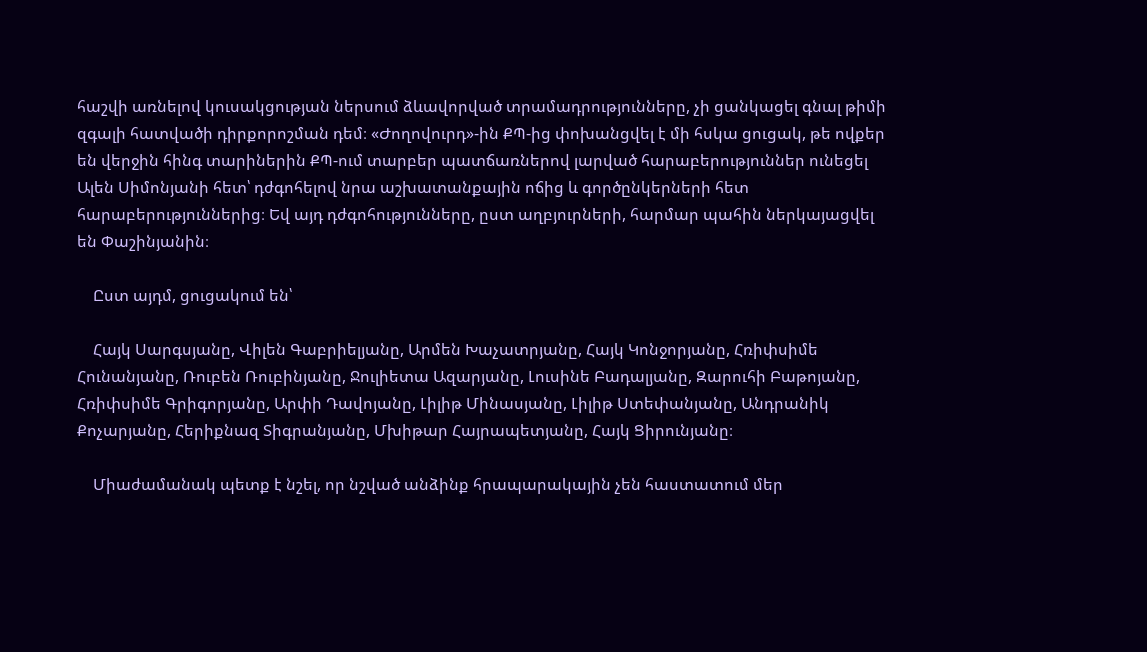հաշվի առնելով կուսակցության ներսում ձևավորված տրամադրությունները, չի ցանկացել գնալ թիմի զգալի հատվածի դիրքորոշման դեմ։ «Ժողովուրդ»-ին ՔՊ-ից փոխանցվել է մի հսկա ցուցակ, թե ովքեր են վերջին հինգ տարիներին ՔՊ-ում տարբեր պատճառներով լարված հարաբերություններ ունեցել Ալեն Սիմոնյանի հետ՝ դժգոհելով նրա աշխատանքային ոճից և գործընկերների հետ հարաբերություններից։ Եվ այդ դժգոհությունները, ըստ աղբյուրների, հարմար պահին ներկայացվել են Փաշինյանին։

    Ըստ այդմ, ցուցակում են՝

    Հայկ Սարգսյանը, Վիլեն Գաբրիելյանը, Արմեն Խաչատրյանը, Հայկ Կոնջորյանը, Հռիփսիմե Հունանյանը, Ռուբեն Ռուբինյանը, Ջուլիետա Ազարյանը, Լուսինե Բադալյանը, Զարուհի Բաթոյանը, Հռիփսիմե Գրիգորյանը, Արփի Դավոյանը, Լիլիթ Մինասյանը, Լիլիթ Ստեփանյանը, Անդրանիկ Քոչարյանը, Հերիքնազ Տիգրանյանը, Մխիթար Հայրապետյանը, Հայկ Ցիրունյանը։

    Միաժամանակ պետք է նշել, որ նշված անձինք հրապարակային չեն հաստատում մեր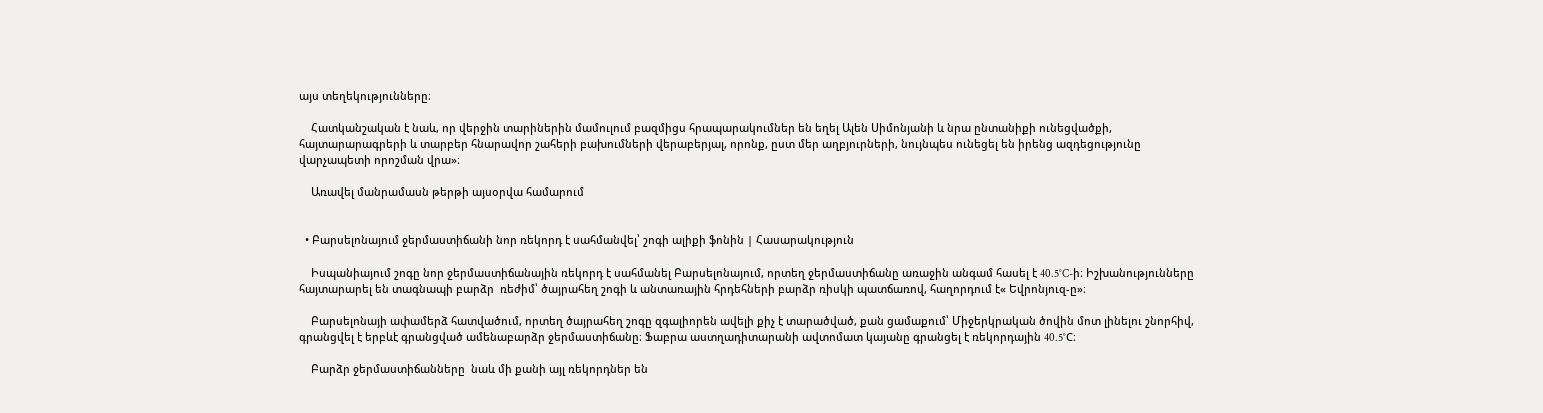այս տեղեկությունները։

    Հատկանշական է նաև, որ վերջին տարիներին մամուլում բազմիցս հրապարակումներ են եղել Ալեն Սիմոնյանի և նրա ընտանիքի ունեցվածքի, հայտարարագրերի և տարբեր հնարավոր շահերի բախումների վերաբերյալ, որոնք, ըստ մեր աղբյուրների, նույնպես ունեցել են իրենց ազդեցությունը վարչապետի որոշման վրա»։

    Առավել մանրամասն թերթի այսօրվա համարում


  • Բարսելոնայում ջերմաստիճանի նոր ռեկորդ է սահմանվել՝ շոգի ալիքի ֆոնին | Հասարակություն

    Իսպանիայում շոգը նոր ջերմաստիճանային ռեկորդ է սահմանել Բարսելոնայում, որտեղ ջերմաստիճանը առաջին անգամ հասել է 40.5°C-ի։ Իշխանությունները հայտարարել են տագնապի բարձր  ռեժիմ՝ ծայրահեղ շոգի և անտառային հրդեհների բարձր ռիսկի պատճառով, հաղորդում է« Եվրոնյուզ-ը»։

    Բարսելոնայի ափամերձ հատվածում, որտեղ ծայրահեղ շոգը զգալիորեն ավելի քիչ է տարածված, քան ցամաքում՝ Միջերկրական ծովին մոտ լինելու շնորհիվ, գրանցվել է երբևէ գրանցված ամենաբարձր ջերմաստիճանը։ Ֆաբրա աստղադիտարանի ավտոմատ կայանը գրանցել է ռեկորդային 40.5°C։

    Բարձր ջերմաստիճանները  նաև մի քանի այլ ռեկորդներ են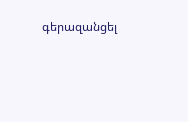գերազանցել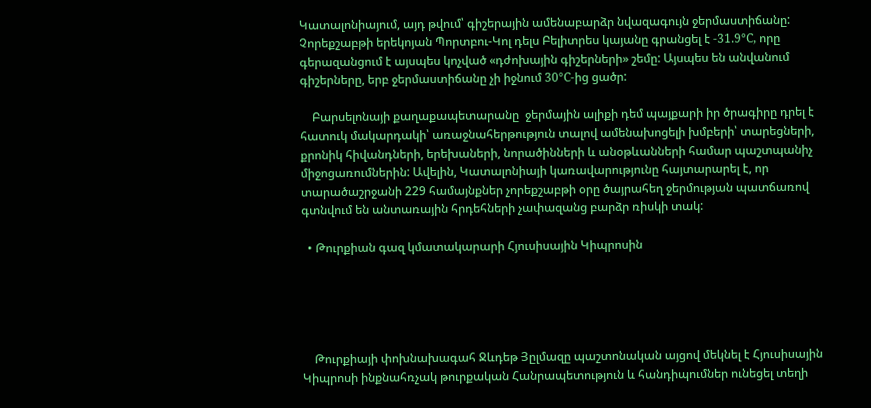Կատալոնիայում, այդ թվում՝ գիշերային ամենաբարձր նվազագույն ջերմաստիճանը: Չորեքշաբթի երեկոյան Պորտբու-Կոլ դելս Բելիտրես կայանը գրանցել է -31.9°C, որը գերազանցում է այսպես կոչված «դժոխային գիշերների» շեմը: Այսպես են անվանում գիշերները, երբ ջերմաստիճանը չի իջնում 30°C-ից ցածր:

    Բարսելոնայի քաղաքապետարանը  ջերմային ալիքի դեմ պայքարի իր ծրագիրը դրել է հատուկ մակարդակի՝ առաջնահերթություն տալով ամենախոցելի խմբերի՝ տարեցների, քրոնիկ հիվանդների, երեխաների, նորածինների և անօթևանների համար պաշտպանիչ միջոցառումներին: Ավելին, Կատալոնիայի կառավարությունը հայտարարել է, որ տարածաշրջանի 229 համայնքներ չորեքշաբթի օրը ծայրահեղ ջերմության պատճառով գտնվում են անտառային հրդեհների չափազանց բարձր ռիսկի տակ:

  • Թուրքիան գազ կմատակարարի Հյուսիսային Կիպրոսին





    Թուրքիայի փոխնախագահ Ջևդեթ Յըլմազը պաշտոնական այցով մեկնել է Հյուսիսային Կիպրոսի ինքնահռչակ թուրքական Հանրապետություն և հանդիպումներ ունեցել տեղի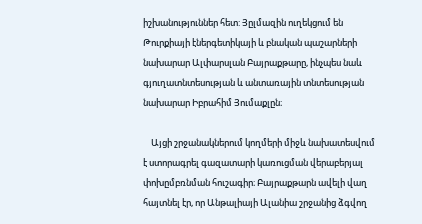իշխանություններ հետ: Յըլմազին ուղեկցում են Թուրքիայի էներգետիկայի և բնական պաշարների նախարար Ալփարսլան Բայրաքթարը, ինչպես նաև գյուղատնտեսության և անտառային տնտեսության նախարար Իբրահիմ Յումաքլըն։

    Այցի շրջանակներում կողմերի միջև նախատեսվում է ստորագրել գազատարի կառուցման վերաբերյալ փոխըմբռնման հուշագիր։ Բայրաքթարն ավելի վաղ հայտնել էր, որ Անթալիայի Ալանիա շրջանից ձգվող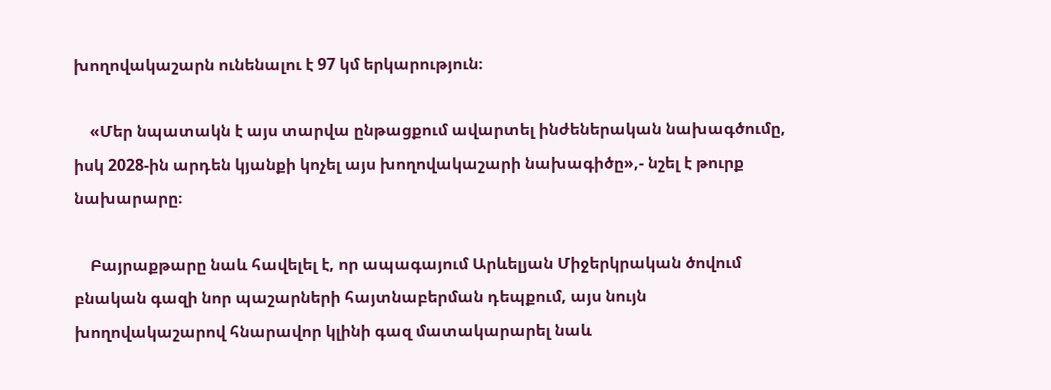խողովակաշարն ունենալու է 97 կմ երկարություն։

    «Մեր նպատակն է այս տարվա ընթացքում ավարտել ինժեներական նախագծումը, իսկ 2028-ին արդեն կյանքի կոչել այս խողովակաշարի նախագիծը»,- նշել է թուրք նախարարը։

    Բայրաքթարը նաև հավելել է, որ ապագայում Արևելյան Միջերկրական ծովում բնական գազի նոր պաշարների հայտնաբերման դեպքում, այս նույն խողովակաշարով հնարավոր կլինի գազ մատակարարել նաև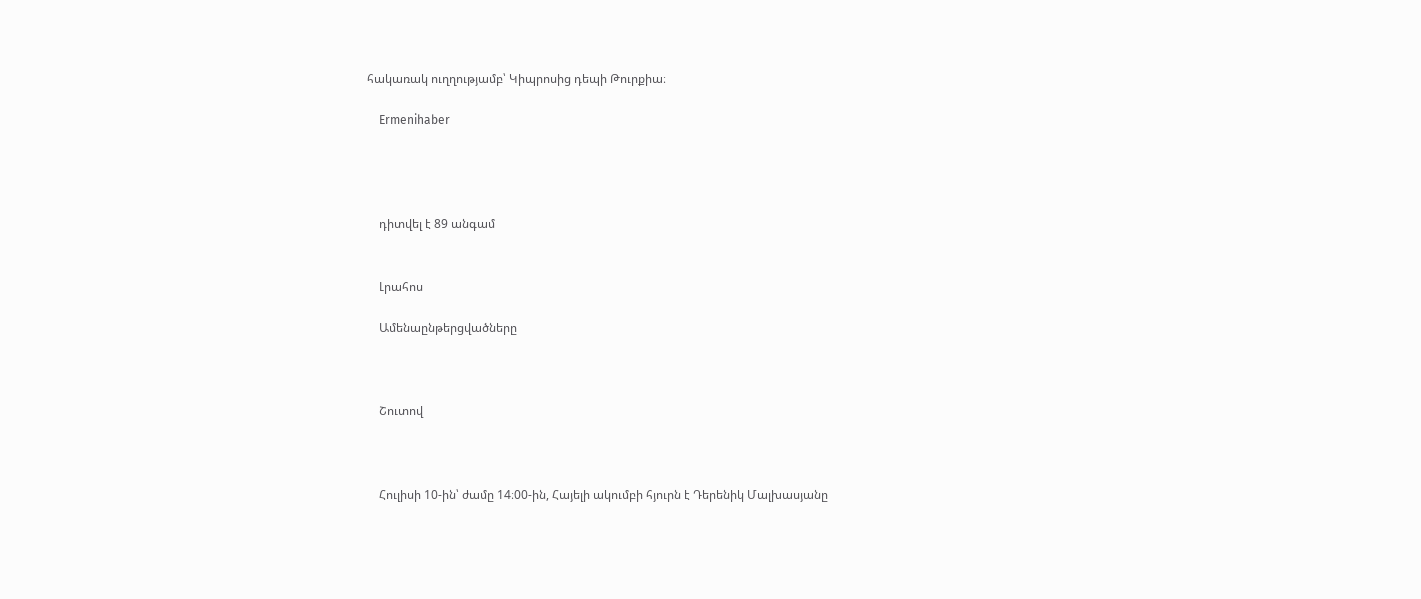հակառակ ուղղությամբ՝ Կիպրոսից դեպի Թուրքիա։

    Ermenihaber




    դիտվել է 89 անգամ


    Լրահոս

    Ամենաընթերցվածները



    Շուտով



    Հուլիսի 10-ին՝ ժամը 14։00-ին, Հայելի ակումբի հյուրն է Դերենիկ Մալխասյանը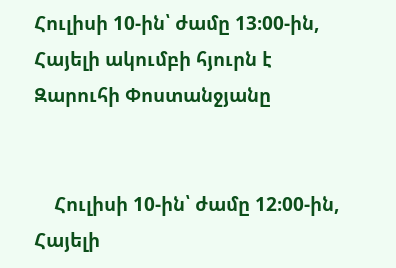Հուլիսի 10-ին՝ ժամը 13։00-ին, Հայելի ակումբի հյուրն է Զարուհի Փոստանջյանը


    Հուլիսի 10-ին՝ ժամը 12։00-ին, Հայելի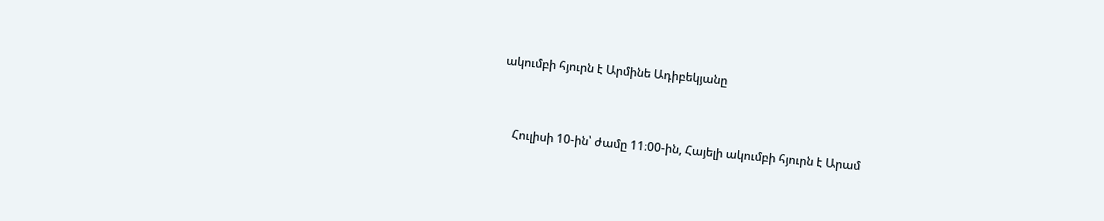ակումբի հյուրն է Արմինե Ադիբեկյանը


    Հուլիսի 10-ին՝ ժամը 11։00-ին, Հայելի ակումբի հյուրն է Արամ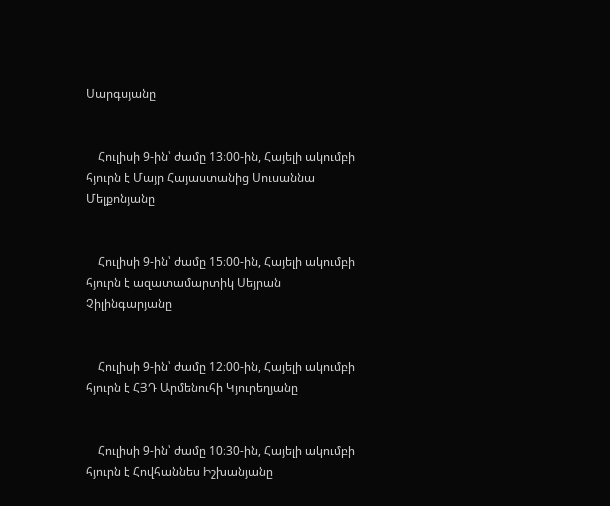Սարգսյանը


    Հուլիսի 9-ին՝ ժամը 13։00-ին, Հայելի ակումբի հյուրն է Մայր Հայաստանից Սուսաննա Մելքոնյանը


    Հուլիսի 9-ին՝ ժամը 15։00-ին, Հայելի ակումբի հյուրն է ազատամարտիկ Սեյրան Չիլինգարյանը


    Հուլիսի 9-ին՝ ժամը 12։00-ին, Հայելի ակումբի հյուրն է ՀՅԴ Արմենուհի Կյուրեղյանը


    Հուլիսի 9-ին՝ ժամը 10։30-ին, Հայելի ակումբի հյուրն է Հովհաննես Իշխանյանը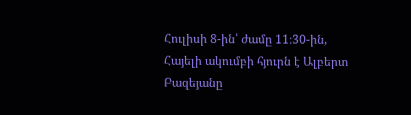Հուլիսի 8-ին՝ ժամը 11։30-ին, Հայելի ակումբի հյուրն է Ալբերտ Բազեյանը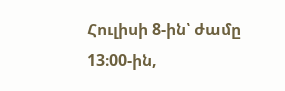Հուլիսի 8-ին՝ ժամը 13։00-ին,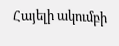Հայելի ակումբի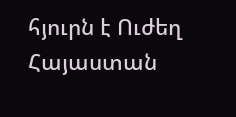հյուրն է Ուժեղ Հայաստան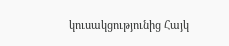կուսակցությունից Հայկ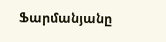Ֆարմանյանը